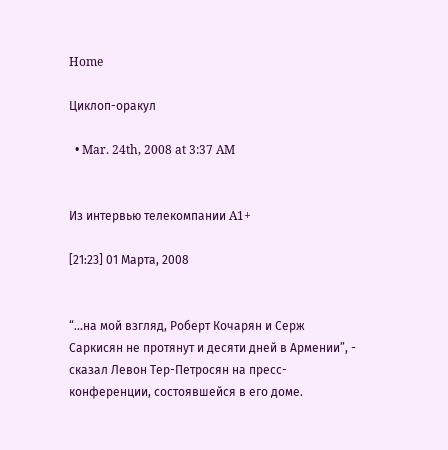Home

Циклоп-оракул

  • Mar. 24th, 2008 at 3:37 AM


Из интервью телекомпании A1+

[21:23] 01 Марта, 2008


“...на мой взгляд, Роберт Кочарян и Серж Саркисян не протянут и десяти дней в Армении”, - сказал Левон Тер-Петросян на пресс-конференции, состоявшейся в его доме.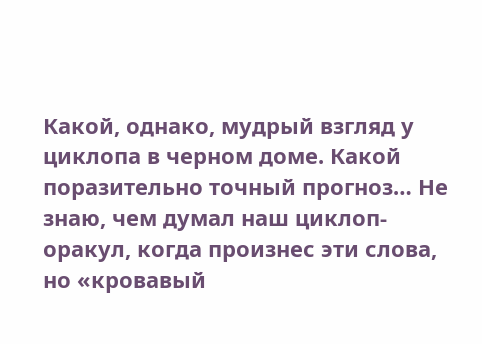Какой, однако, мудрый взгляд у циклопа в черном доме. Какой поразительно точный прогноз… Не знаю, чем думал наш циклоп-оракул, когда произнес эти слова, но «кровавый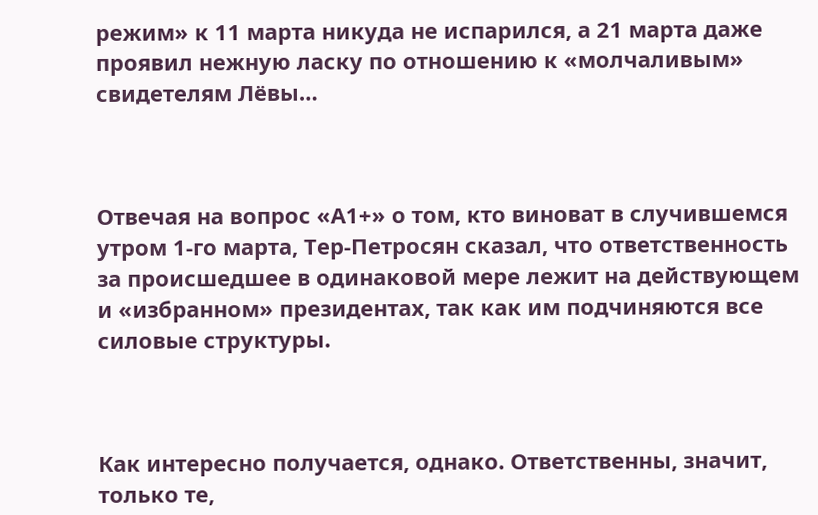режим» к 11 марта никуда не испарился, а 21 марта даже проявил нежную ласку по отношению к «молчаливым» свидетелям Лёвы…



Отвечая на вопрос «А1+» о том, кто виноват в случившемся утром 1-го марта, Тер-Петросян сказал, что ответственность за происшедшее в одинаковой мере лежит на действующем и «избранном» президентах, так как им подчиняются все силовые структуры.



Как интересно получается, однако. Ответственны, значит, только те,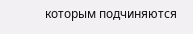которым подчиняются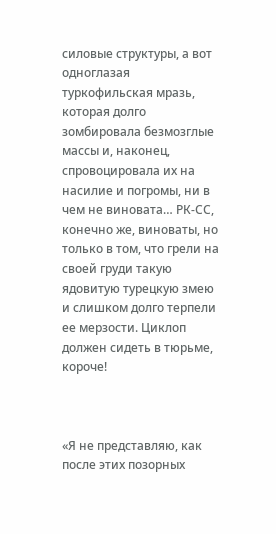силовые структуры, а вот одноглазая туркофильская мразь, которая долго зомбировала безмозглые массы и, наконец, спровоцировала их на насилие и погромы, ни в чем не виновата… РК-СС, конечно же, виноваты, но только в том, что грели на своей груди такую ядовитую турецкую змею и слишком долго терпели ее мерзости. Циклоп должен сидеть в тюрьме, короче!



«Я не представляю, как после этих позорных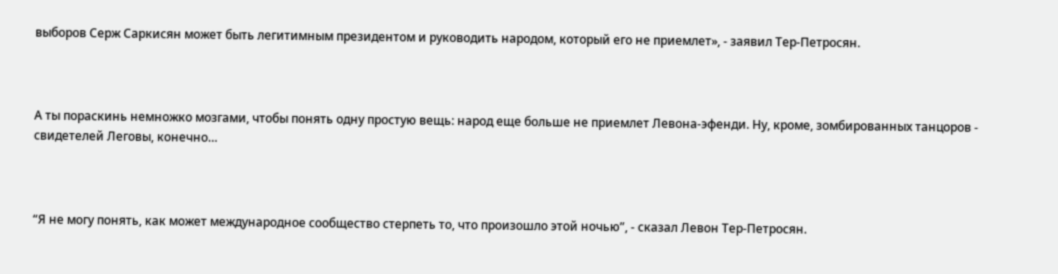выборов Серж Саркисян может быть легитимным президентом и руководить народом, который его не приемлет», - заявил Тер-Петросян.



А ты пораскинь немножко мозгами, чтобы понять одну простую вещь: народ еще больше не приемлет Левона-эфенди. Ну, кроме, зомбированных танцоров - свидетелей Леговы, конечно…



“Я не могу понять, как может международное сообщество стерпеть то, что произошло этой ночью”, - сказал Левон Тер-Петросян.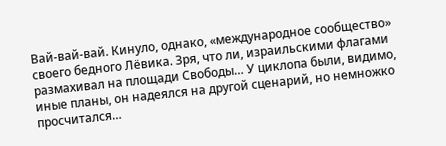Вай-вай-вай. Кинуло, однако, «международное сообщество» своего бедного Лёвика. Зря, что ли, израильскими флагами размахивал на площади Свободы… У циклопа были, видимо, иные планы, он надеялся на другой сценарий, но немножко просчитался…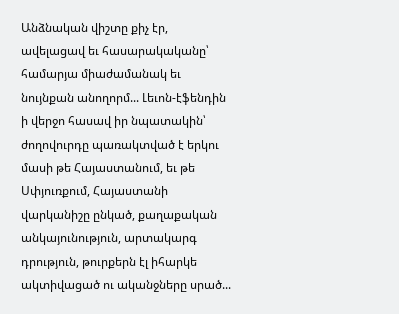Անձնական վիշտը քիչ էր, ավելացավ եւ հասարակականը՝ համարյա միաժամանակ եւ նույնքան անողորմ... Լեւոն-էֆենդին ի վերջո հասավ իր նպատակին՝ ժողովուրդը պառակտված է երկու մասի թե Հայաստանում, եւ թե Սփյուռքում, Հայաստանի վարկանիշը ընկած, քաղաքական անկայունություն, արտակարգ դրություն, թուրքերն էլ իհարկե ակտիվացած ու ականջները սրած...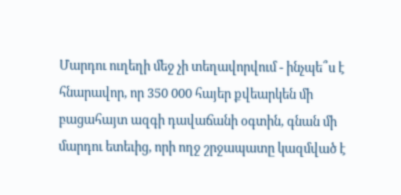Մարդու ուղեղի մեջ չի տեղավորվում - ինչպե՞ս է հնարավոր, որ 350 000 հայեր քվեարկեն մի բացահայտ ազգի դավաճանի օգտին, գնան մի մարդու ետեւից, որի ողջ շրջապատը կազմված է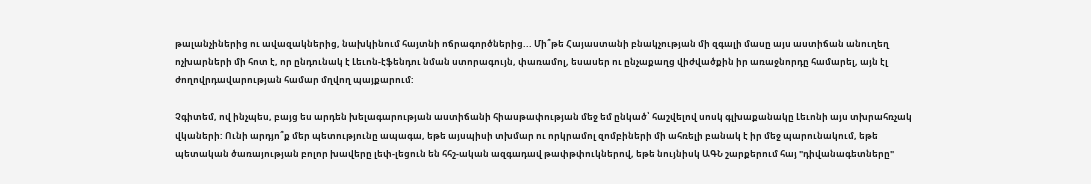թալանչիներից ու ավազակներից, նախկինում հայտնի ոճրագործներից... Մի՞թե Հայաստանի բնակչության մի զգալի մասը այս աստիճան անուղեղ ոչխարների մի հոտ է, որ ընդունակ է Լեւոն-էֆենդու նման ստորագույն, փառամոլ, եսասեր ու ընչաքաղց վիժվածքին իր առաջնորդը համարել, այն էլ ժողովրդավարության համար մղվող պայքարում:

Չգիտեմ, ով ինչպես, բայց ես արդեն խելագարության աստիճանի հիասթափության մեջ եմ ընկած՝ հաշվելով սոսկ գլխաքանակը Լեւոնի այս տխրահռչակ վկաների: Ունի արդյո՞ք մեր պետությունը ապագա, եթե այսպիսի տխմար ու որկրամոլ զոմբիների մի ահռելի բանակ է իր մեջ պարունակում, եթե պետական ծառայության բոլոր խավերը լեփ-լեցուն են հհշ-ական ազգադավ թափթփուկներով, եթե նույնիսկ ԱԳՆ շարքերում հայ "դիվանագետները"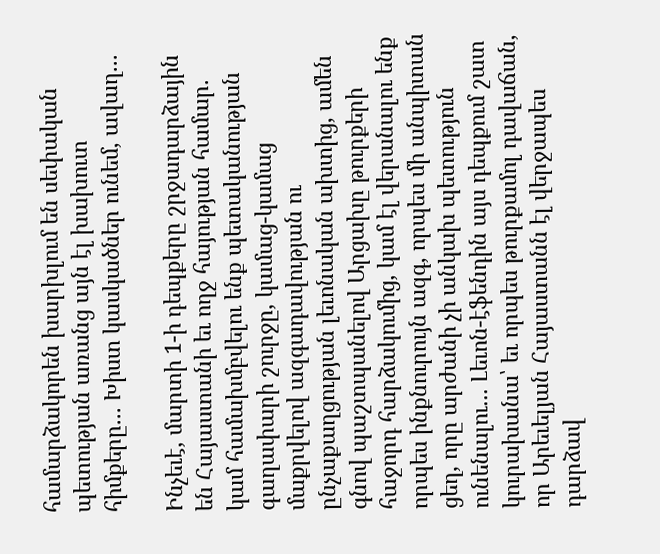համարձակորեն խարխլում են սեփական պետության առանց այն էլ խախուտ հիմքերը... Խիստ կասկածներ ունեմ, ավաղ...

Ինչեւէ, մարտի 1-ի դեպքերը շրջադարձային են Հայաստանի եւ ողջ հայության համար. կամ համախմբվելու ենք պետականության գաղափարի շուրջը, կամաց-կամաց մաքրվելով ազգադավության ու ընչաքաղցության լեւոնական ախտից, ամեն գնով պաշտպանելով Արցախը թուրքերի հաջորդ հարձակումից, կամ էլ վերանալու ենք որպես ինքնուրույն ազգ, որպես մի անպիտան ցեղ, որը արժանի չի անկախ պետություն ունենալու... Լեւոն-էֆենդին այս դեպքում շատ կուրախանա՝ եւ որպես թուրքամոլ դավաճան, որ Արեւելյան Հայաստանն էլ վերջապես դարձավ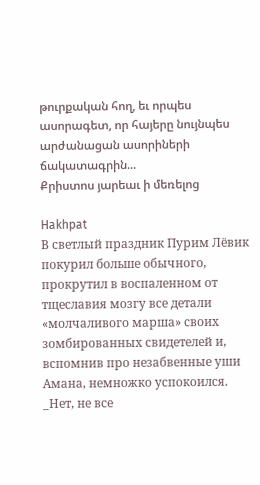թուրքական հող, եւ որպես ասորագետ, որ հայերը նույնպես արժանացան ասորիների ճակատագրին...
Քրիստոս յարեաւ ի մեռելոց

Hakhpat
В светлый праздник Пурим Лёвик покурил больше обычного, прокрутил в воспаленном от тщеславия мозгу все детали «молчаливого марша» своих зомбированных свидетелей и, вспомнив про незабвенные уши Амана, немножко успокоился. _Нет, не все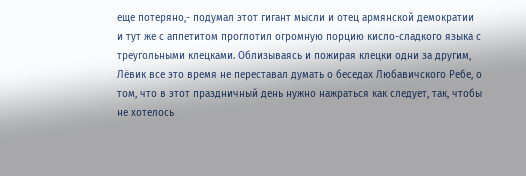еще потеряно,- подумал этот гигант мысли и отец армянской демократии и тут же с аппетитом проглотил огромную порцию кисло-сладкого языка с треугольными клецками. Облизываясь и пожирая клецки одни за другим, Лёвик все это время не переставал думать о беседах Любавичского Ребе, о том, что в этот праздничный день нужно нажраться как следует, так, чтобы не хотелось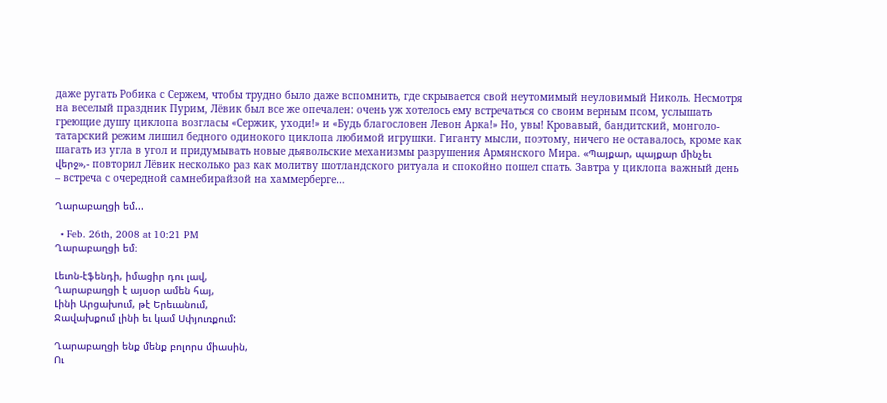даже ругать Робика с Сержем, чтобы трудно было даже вспомнить, где скрывается свой неутомимый неуловимый Николь. Несмотря на веселый праздник Пурим, Лёвик был все же опечален: очень уж хотелось ему встречаться со своим верным псом, услышать греющие душу циклопа возгласы «Сержик, уходи!» и «Будь благословен Левон Арка!» Но, увы! Кровавый, бандитский, монголо-татарский режим лишил бедного одинокого циклопа любимой игрушки. Гиганту мысли, поэтому, ничего не оставалось, кроме как шагать из угла в угол и придумывать новые дьявольские механизмы разрушения Армянского Мира. «Պայքար, պայքար մինչեւ վերջ»,- повторил Лёвик несколько раз как молитву шотландского ритуала и спокойно пошел спать. Завтра у циклопа важный день – встреча с очередной самнебирайзой на хаммерберге…

Ղարաբաղցի եմ...

  • Feb. 26th, 2008 at 10:21 PM
Ղարաբաղցի եմ։

Լեւոն-էֆենդի, իմացիր դու լավ,
Ղարաբաղցի է այսօր ամեն հայ,
Լինի Արցախում, թէ Երեւանում,
Ջավախքում լինի եւ կամ Սփյուռքում:

Ղարաբաղցի ենք մենք բոլորս միասին,
Ու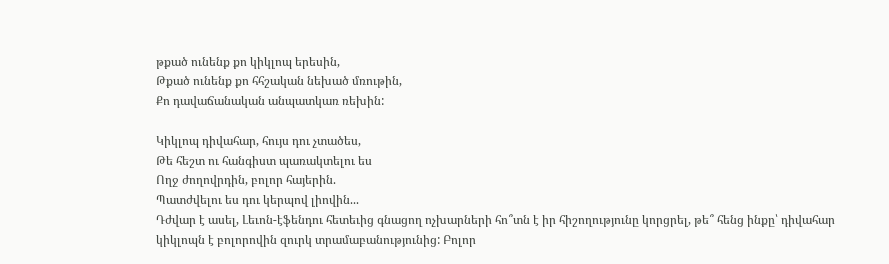թքած ունենք քո կիկլոպ երեսին,
Թքած ունենք քո հհշական նեխած մռութին,
Քո դավաճանական անպատկառ ռեխին:

Կիկլոպ դիվահար, հույս դու չտածես,
Թե հեշտ ու հանգիստ պառակտելու ես
Ողջ ժողովրդին, բոլոր հայերին.
Պատժվելու ես դու կերպով լիովին...
Դժվար է ասել, Լեւոն-էֆենդու հետեւից գնացող ոչխարների հո՞տն է իր հիշողությունը կորցրել, թե՞ հենց ինքը՝ դիվահար կիկլոպն է բոլորովին զուրկ տրամաբանությունից: Բոլոր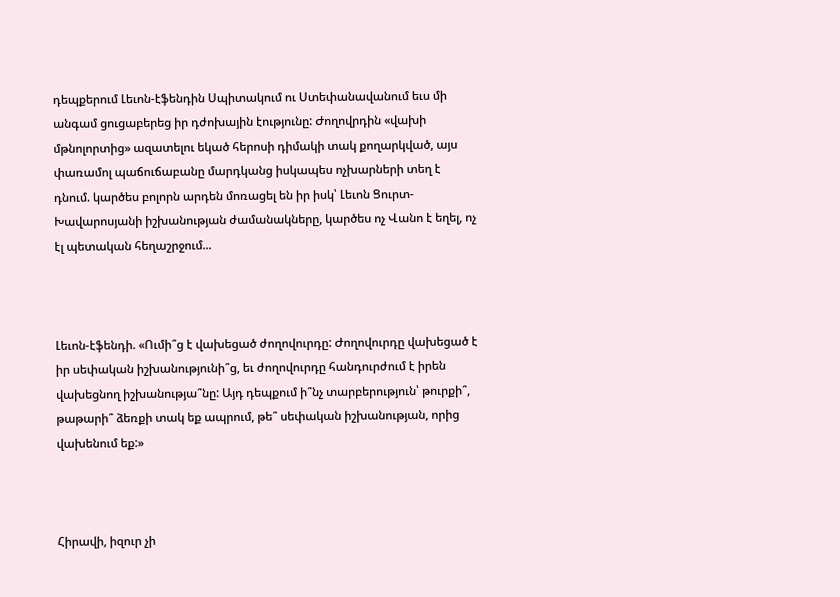դեպքերում Լեւոն-էֆենդին Սպիտակում ու Ստեփանավանում եւս մի անգամ ցուցաբերեց իր դժոխային էությունը: Ժողովրդին «վախի մթնոլորտից» ազատելու եկած հերոսի դիմակի տակ քողարկված, այս փառամոլ պաճուճաբանը մարդկանց իսկապես ոչխարների տեղ է դնում. կարծես բոլորն արդեն մոռացել են իր իսկ՝ Լեւոն Ցուրտ-Խավարոսյանի իշխանության ժամանակները, կարծես ոչ Վանո է եղել, ոչ էլ պետական հեղաշրջում...



Լեւոն-էֆենդի. «Ումի՞ց է վախեցած ժողովուրդը: Ժողովուրդը վախեցած է իր սեփական իշխանությունի՞ց, եւ ժողովուրդը հանդուրժում է իրեն վախեցնող իշխանությա՞նը: Այդ դեպքում ի՞նչ տարբերություն՝ թուրքի՞, թաթարի՞ ձեռքի տակ եք ապրում, թե՞ սեփական իշխանության, որից վախենում եք:»



Հիրավի, իզուր չի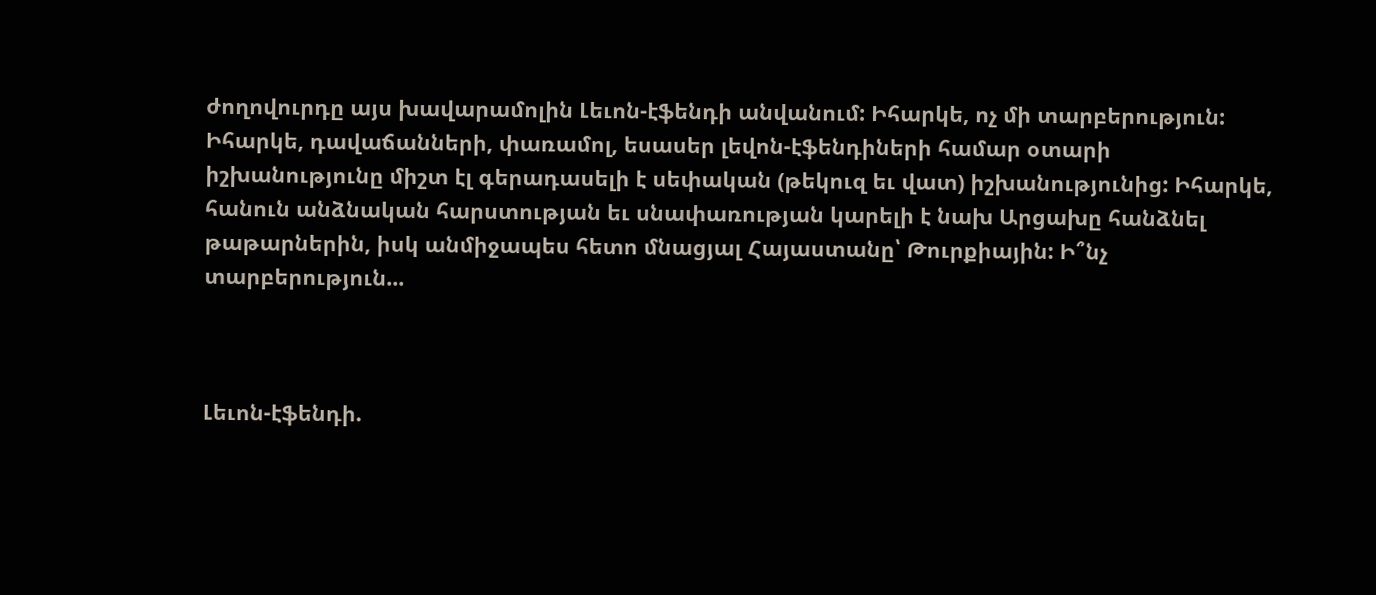ժողովուրդը այս խավարամոլին Լեւոն-էֆենդի անվանում: Իհարկե, ոչ մի տարբերություն: Իհարկե, դավաճանների, փառամոլ, եսասեր լեվոն-էֆենդիների համար օտարի իշխանությունը միշտ էլ գերադասելի է սեփական (թեկուզ եւ վատ) իշխանությունից: Իհարկե, հանուն անձնական հարստության եւ սնափառության կարելի է նախ Արցախը հանձնել թաթարներին, իսկ անմիջապես հետո մնացյալ Հայաստանը՝ Թուրքիային: Ի՞նչ տարբերություն...



Լեւոն-էֆենդի.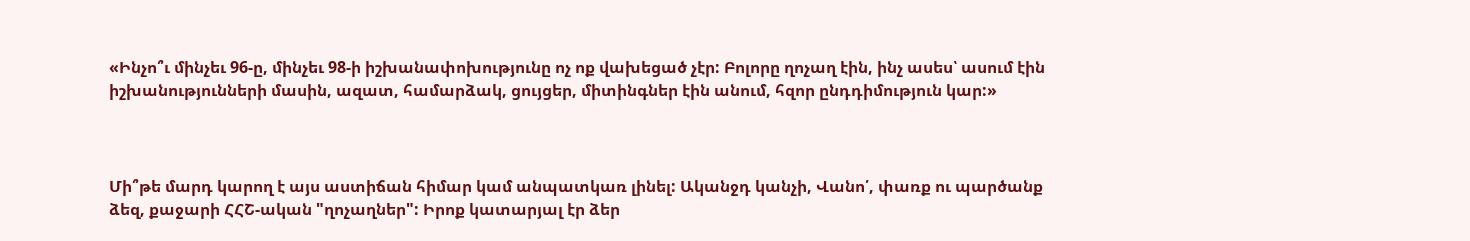«Ինչո՞ւ մինչեւ 96-ը, մինչեւ 98-ի իշխանափոխությունը ոչ ոք վախեցած չէր: Բոլորը ղոչաղ էին, ինչ ասես՝ ասում էին իշխանությունների մասին, ազատ, համարձակ, ցույցեր, միտինգներ էին անում, հզոր ընդդիմություն կար:»



Մի՞թե մարդ կարող է այս աստիճան հիմար կամ անպատկառ լինել: Ականջդ կանչի, Վանո՛, փառք ու պարծանք ձեզ, քաջարի ՀՀՇ-ական "ղոչաղներ": Իրոք կատարյալ էր ձեր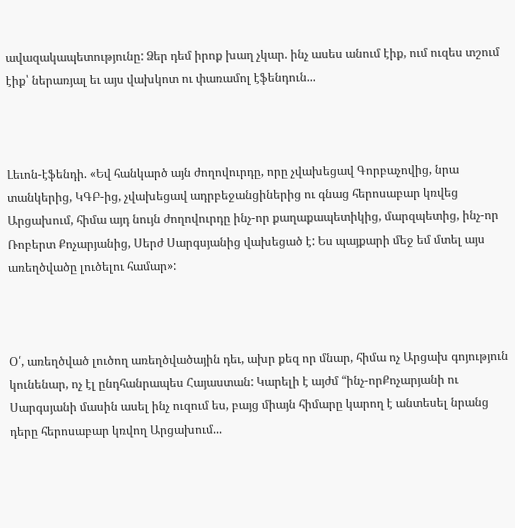ավազակապետությունը: Ձեր դեմ իրոք խաղ չկար. ինչ ասես անում էիք, ում ուզես տշում էիք՝ ներառյալ եւ այս վախկոտ ու փառամոլ էֆենդուն...



Լեւոն-էֆենդի. «Եվ հանկարծ այն ժողովուրդը, որը չվախեցավ Գորբաչովից, նրա տանկերից, ԿԳԲ-ից, չվախեցավ ադրբեջանցիներից ու գնաց հերոսաբար կռվեց Արցախում, հիմա այդ նույն ժողովուրդը ինչ-որ քաղաքապետիկից, մարզպետից, ինչ-որ Ռոբերտ Քոչարյանից, Սերժ Սարգսյանից վախեցած է: Ես պայքարի մեջ եմ մտել այս առեղծվածը լուծելու համար»:



Օ՛, առեղծված լուծող առեղծվածային դեւ, ախր քեզ որ մնար, հիմա ոչ Արցախ գոյություն կունենար, ոչ էլ ընդհանրապես Հայաստան: Կարելի է այժմ “ինչ-որՔոչարյանի ու Սարգսյանի մասին ասել ինչ ուզում ես, բայց միայն հիմարը կարող է անտեսել նրանց դերը հերոսաբար կռվող Արցախում...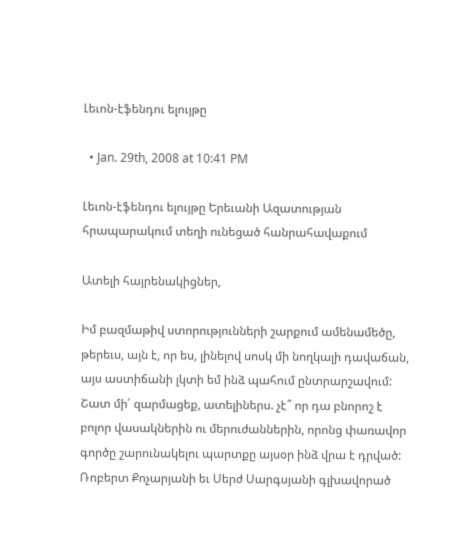Լեւոն-էֆենդու ելույթը

  • Jan. 29th, 2008 at 10:41 PM

Լեւոն-էֆենդու ելույթը Երեւանի Ազատության հրապարակում տեղի ունեցած հանրահավաքում

Ատելի հայրենակիցներ,

Իմ բազմաթիվ ստորությունների շարքում ամենամեծը, թերեւս, այն է, որ ես, լինելով սոսկ մի նողկալի դավաճան, այս աստիճանի լկտի եմ ինձ պահում ընտրարշավում: Շատ մի՛ զարմացեք, ատելիներս. չէ՞ որ դա բնորոշ է բոլոր վասակներին ու մերուժաններին, որոնց փառավոր գործը շարունակելու պարտքը այսօր ինձ վրա է դրված: Ռոբերտ Քոչարյանի եւ Սերժ Սարգսյանի գլխավորած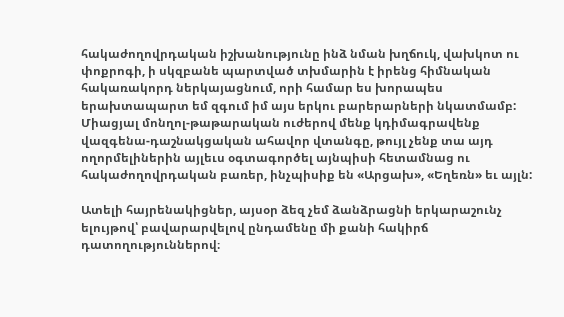հակաժողովրդական իշխանությունը ինձ նման խղճուկ, վախկոտ ու փոքրոգի, ի սկզբանե պարտված տխմարին է իրենց հիմնական հակառակորդ ներկայացնում, որի համար ես խորապես երախտապարտ եմ զգում իմ այս երկու բարերարների նկատմամբ: Միացյալ մոնղոլ-թաթարական ուժերով մենք կդիմագրավենք վազգենա-դաշնակցական ահավոր վտանգը, թույլ չենք տա այդ ողորմելիներին այլեւս օգտագործել այնպիսի հետամնաց ու հակաժողովրդական բառեր, ինչպիսիք են «Արցախ», «Եղեռն» եւ այլն:

Ատելի հայրենակիցներ, այսօր ձեզ չեմ ձանձրացնի երկարաշունչ ելույթով՝ բավարարվելով ընդամենը մի քանի հակիրճ դատողություններով։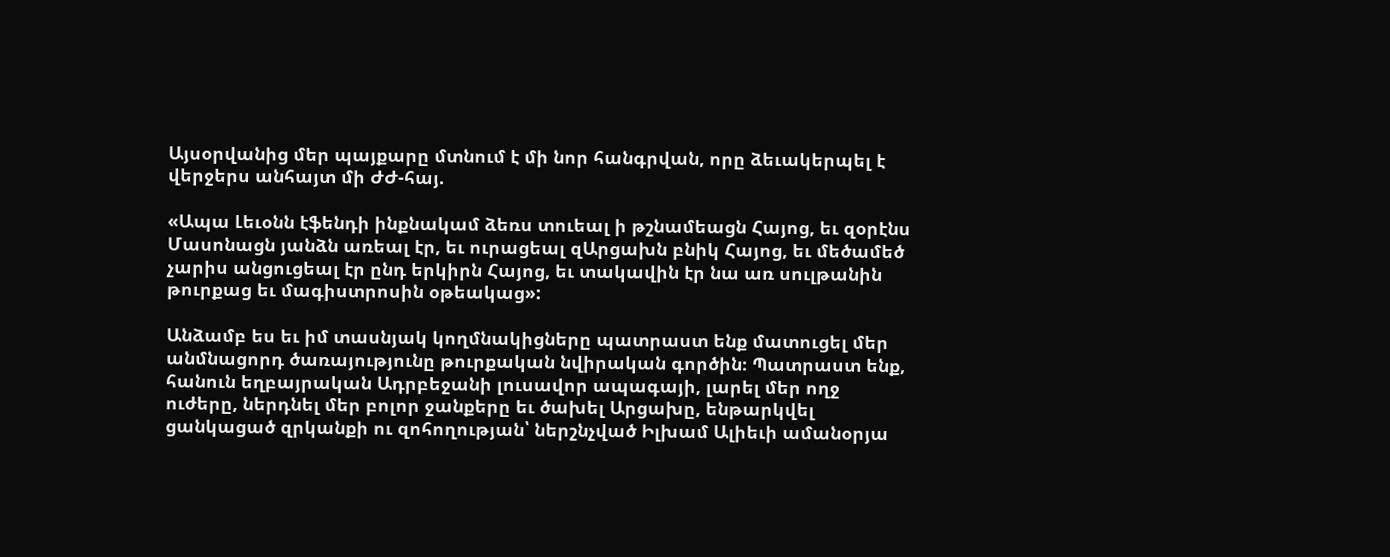Այսօրվանից մեր պայքարը մտնում է մի նոր հանգրվան, որը ձեւակերպել է վերջերս անհայտ մի ԺԺ-հայ.

«Ապա Լեւօնն էֆենդի ինքնակամ ձեռս տուեալ ի թշնամեացն Հայոց, եւ զօրէնս Մասոնացն յանձն առեալ էր, եւ ուրացեալ զԱրցախն բնիկ Հայոց, եւ մեծամեծ չարիս անցուցեալ էր ընդ երկիրն Հայոց, եւ տակավին էր նա առ սուլթանին թուրքաց եւ մագիստրոսին օթեակաց»:

Անձամբ ես եւ իմ տասնյակ կողմնակիցները պատրաստ ենք մատուցել մեր անմնացորդ ծառայությունը թուրքական նվիրական գործին։ Պատրաստ ենք, հանուն եղբայրական Ադրբեջանի լուսավոր ապագայի, լարել մեր ողջ ուժերը, ներդնել մեր բոլոր ջանքերը եւ ծախել Արցախը, ենթարկվել ցանկացած զրկանքի ու զոհողության՝ ներշնչված Իլխամ Ալիեւի ամանօրյա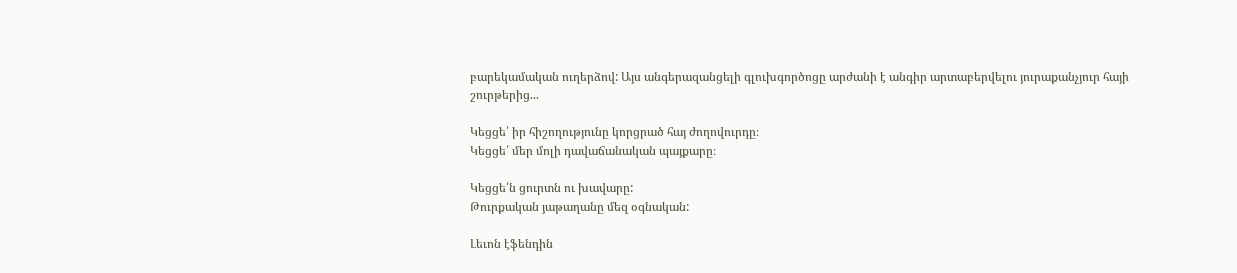բարեկամական ուղերձով: Այս անգերազանցելի գլուխգործոցը արժանի է անգիր արտաբերվելու յուրաքանչյուր հայի շուրթերից...

Կեցցե՛ իր հիշողությունը կորցրած հայ ժողովուրդը։
Կեցցե՛ մեր մոլի դավաճանական պայքարը։

Կեցցե՛ն ցուրտն ու խավարը:
Թուրքական յաթաղանը մեզ օգնական:

Լեւոն էֆենդին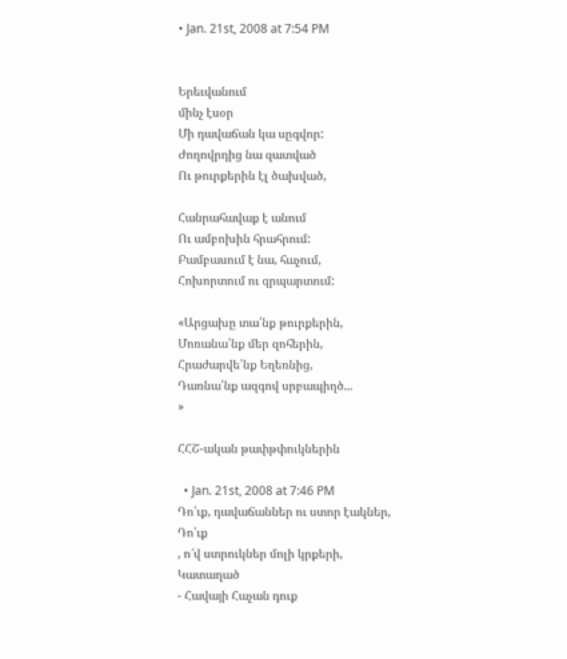• Jan. 21st, 2008 at 7:54 PM


Երեւվանում
մինչ էսօր
Մի դավաճան կա սըգվոր:
Ժողովրդից նա զատված
Ու թուրքերին էլ ծախված,

Հանրահավաք է անում
Ու ամբոխին հրահրում:
Բամբասում է նա, հաչում,
Հոխորտում ու զրպարտում:

«Արցախը տա՛նք թուրքերին,
Մոռանա՛նք մեր զոհերին,
Հրաժարվե՛նք Եղեռնից,
Դառնա՛նք ազգով սրբապիղծ...
»

ՀՀՇ-ական թափթփուկներին

  • Jan. 21st, 2008 at 7:46 PM
Դո՛ւք, դավաճաններ ու ստոր էակներ,
Դո՛ւք
, ո՜վ ստրուկներ մոլի կրքերի,
Կատաղած
- Հավայի Հաչան դուք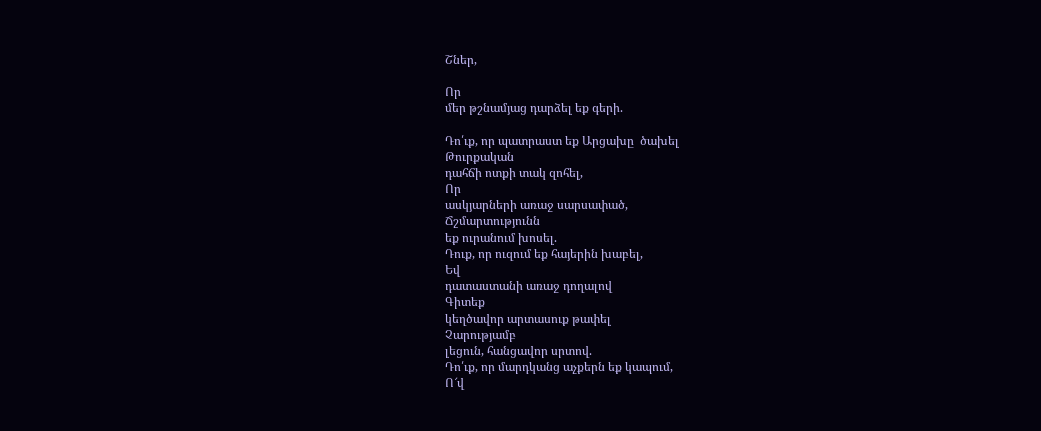Շներ,

Որ
մեր թշնամյաց դարձել եք գերի.

Դո՛ւք, որ պատրաստ եք Արցախը  ծախել
Թուրքական
դահճի ոտքի տակ զոհել,
Որ
ասկյարների առաջ սարսափած,
Ճշմարտությունն
եք ուրանում խոսել.
Դուք, որ ուզում եք հայերին խաբել,
Եվ
դատաստանի առաջ դողալով
Գիտեք
կեղծավոր արտասուք թափել
Չարությամբ
լեցուն, հանցավոր սրտով.
Դո՛ւք, որ մարդկանց աչքերն եք կապում,
Ո՜վ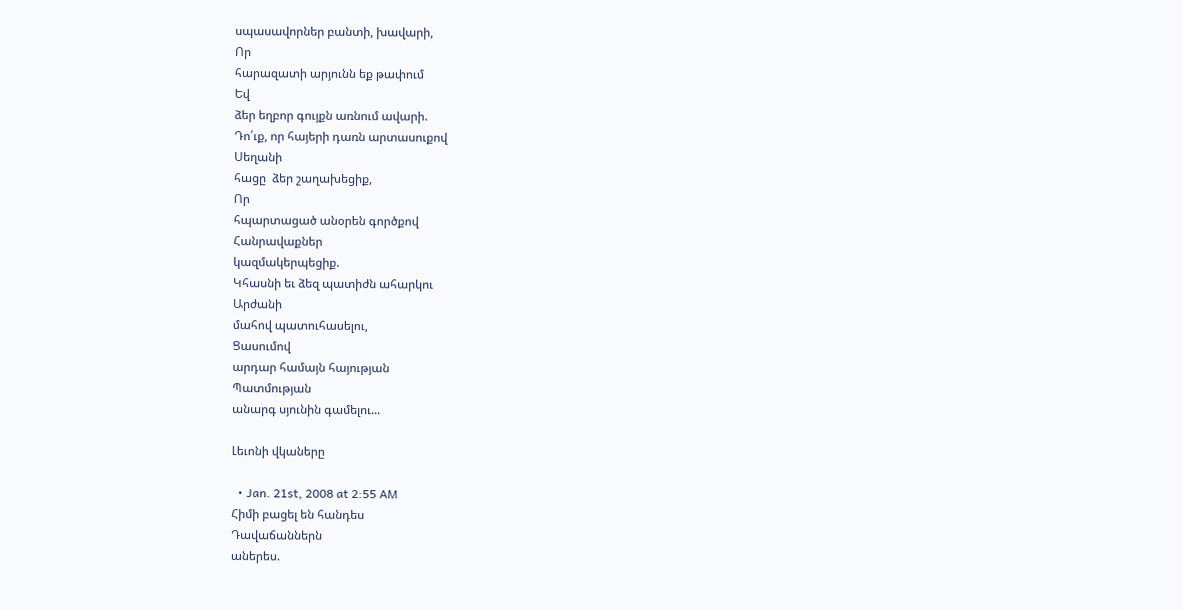սպասավորներ բանտի, խավարի,
Որ
հարազատի արյունն եք թափում
Եվ
ձեր եղբոր գույքն առնում ավարի.
Դո՛ւք, որ հայերի դառն արտասուքով
Սեղանի
հացը  ձեր շաղախեցիք,
Որ
հպարտացած անօրեն գործքով
Հանրավաքներ
կազմակերպեցիք.
Կհասնի եւ ձեզ պատիժն ահարկու
Արժանի
մահով պատուհասելու,
Ցասումով
արդար համայն հայության
Պատմության
անարգ սյունին գամելու...

Լեւոնի վկաները

  • Jan. 21st, 2008 at 2:55 AM
Հիմի բացել են հանդես
Դավաճաններն
աներես.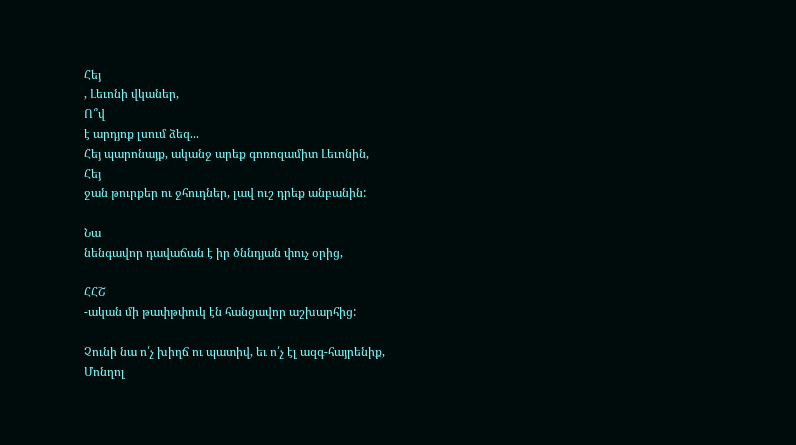Հեյ
, Լեւոնի վկաներ,
Ո՞վ
է արդյոք լսում ձեզ...
Հեյ պարոնայք, ականջ արեք գոռոզամիտ Լեւոնին,
Հեյ
ջան թուրքեր ու ջհուդներ, լավ ուշ դրեք անբանին:

Նա
նենգավոր դավաճան է իր ծննդյան փուչ օրից,

ՀՀՇ
-ական մի թափթփուկ էն հանցավոր աշխարհից:

Չունի նա ո՛չ խիղճ ու պատիվ, եւ ո՛չ էլ ազգ-հայրենիք,
Մոնղոլ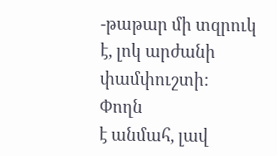-թաթար մի տզրուկ է, լոկ արժանի փամփուշտի:
Փողն
է անմահ, լավ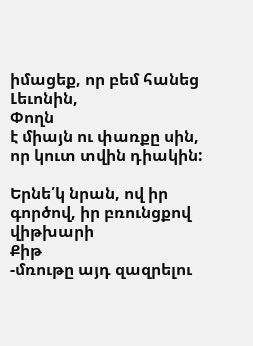իմացեք, որ բեմ հանեց Լեւոնին,
Փողն
է միայն ու փառքը սին, որ կուտ տվին դիակին:

Երնե՛կ նրան, ով իր գործով, իր բռունցքով վիթխարի
Քիթ
-մռութը այդ զազրելու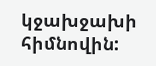կջախջախի հիմնովին: